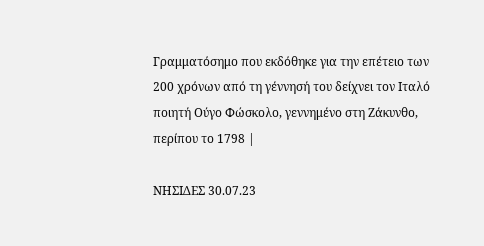Γραμματόσημο που εκδόθηκε για την επέτειο των 200 χρόνων από τη γέννησή του δείχνει τον Ιταλό ποιητή Ούγο Φώσκολο, γεννημένο στη Ζάκυνθο, περίπου το 1798 |

ΝΗΣΙΔΕΣ 30.07.23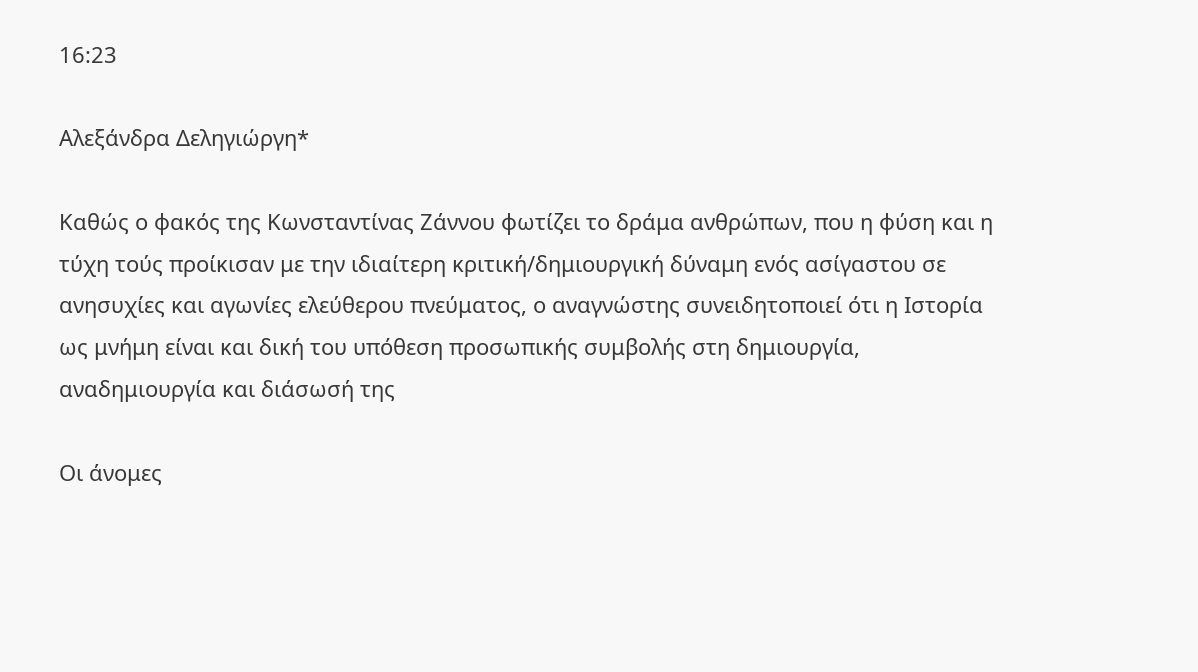16:23

Αλεξάνδρα Δεληγιώργη*

Καθώς ο φακός της Κωνσταντίνας Ζάννου φωτίζει το δράμα ανθρώπων, που η φύση και η τύχη τούς προίκισαν με την ιδιαίτερη κριτική/δημιουργική δύναμη ενός ασίγαστου σε ανησυχίες και αγωνίες ελεύθερου πνεύματος, ο αναγνώστης συνειδητοποιεί ότι η Ιστορία ως μνήμη είναι και δική του υπόθεση προσωπικής συμβολής στη δημιουργία, αναδημιουργία και διάσωσή της

Οι άνομες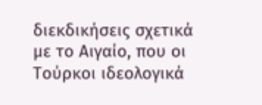διεκδικήσεις σχετικά με το Αιγαίο, που οι Τούρκοι ιδεολογικά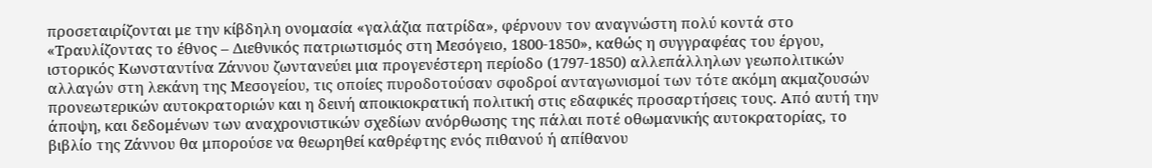προσεταιρίζονται με την κίβδηλη ονομασία «γαλάζια πατρίδα», φέρνουν τον αναγνώστη πολύ κοντά στο «Τραυλίζοντας το έθνος – Διεθνικός πατριωτισμός στη Μεσόγειο, 1800-1850», καθώς η συγγραφέας του έργου, ιστορικός Κωνσταντίνα Ζάννου ζωντανεύει μια προγενέστερη περίοδο (1797-1850) αλλεπάλληλων γεωπολιτικών αλλαγών στη λεκάνη της Μεσογείου, τις οποίες πυροδοτούσαν σφοδροί ανταγωνισμοί των τότε ακόμη ακμαζουσών προνεωτερικών αυτοκρατοριών και η δεινή αποικιοκρατική πολιτική στις εδαφικές προσαρτήσεις τους. Από αυτή την άποψη, και δεδομένων των αναχρονιστικών σχεδίων ανόρθωσης της πάλαι ποτέ οθωμανικής αυτοκρατορίας, το βιβλίο της Ζάννου θα μπορούσε να θεωρηθεί καθρέφτης ενός πιθανού ή απίθανου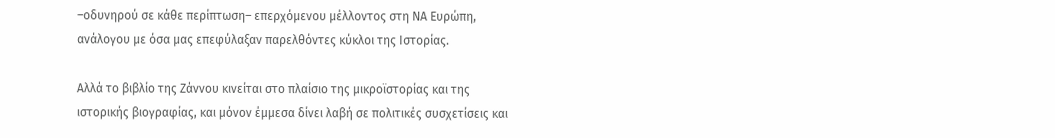–οδυνηρού σε κάθε περίπτωση– επερχόμενου μέλλοντος στη ΝΑ Ευρώπη, ανάλογου με όσα μας επεφύλαξαν παρελθόντες κύκλοι της Ιστορίας.

Αλλά το βιβλίο της Ζάννου κινείται στο πλαίσιο της μικροϊστορίας και της ιστορικής βιογραφίας, και μόνον έμμεσα δίνει λαβή σε πολιτικές συσχετίσεις και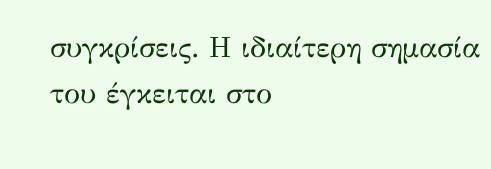συγκρίσεις. Η ιδιαίτερη σημασία του έγκειται στο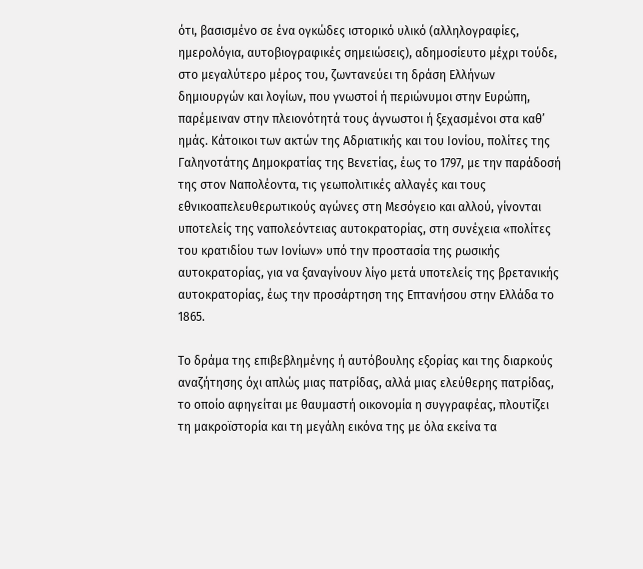ότι, βασισμένο σε ένα ογκώδες ιστορικό υλικό (αλληλογραφίες, ημερολόγια, αυτοβιογραφικές σημειώσεις), αδημοσίευτο μέχρι τούδε, στο μεγαλύτερο μέρος του, ζωντανεύει τη δράση Ελλήνων δημιουργών και λογίων, που γνωστοί ή περιώνυμοι στην Ευρώπη, παρέμειναν στην πλειονότητά τους άγνωστοι ή ξεχασμένοι στα καθ’ ημάς. Κάτοικοι των ακτών της Αδριατικής και του Ιονίου, πολίτες της Γαληνοτάτης Δημοκρατίας της Βενετίας, έως το 1797, με την παράδοσή της στον Ναπολέοντα, τις γεωπολιτικές αλλαγές και τους εθνικοαπελευθερωτικούς αγώνες στη Μεσόγειο και αλλού, γίνονται υποτελείς της ναπολεόντειας αυτοκρατορίας, στη συνέχεια «πολίτες του κρατιδίου των Ιονίων» υπό την προστασία της ρωσικής αυτοκρατορίας, για να ξαναγίνουν λίγο μετά υποτελείς της βρετανικής αυτοκρατορίας, έως την προσάρτηση της Επτανήσου στην Ελλάδα το 1865.

Το δράμα της επιβεβλημένης ή αυτόβουλης εξορίας και της διαρκούς αναζήτησης όχι απλώς μιας πατρίδας, αλλά μιας ελεύθερης πατρίδας, το οποίο αφηγείται με θαυμαστή οικονομία η συγγραφέας, πλουτίζει τη μακροϊστορία και τη μεγάλη εικόνα της με όλα εκείνα τα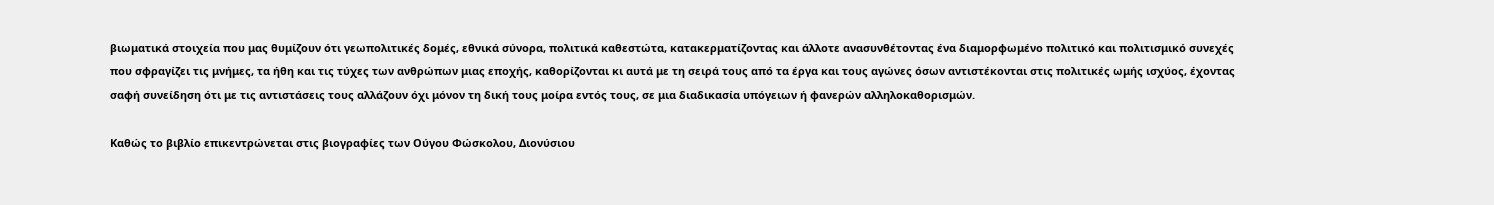βιωματικά στοιχεία που μας θυμίζουν ότι γεωπολιτικές δομές, εθνικά σύνορα, πολιτικά καθεστώτα, κατακερματίζοντας και άλλοτε ανασυνθέτοντας ένα διαμορφωμένο πολιτικό και πολιτισμικό συνεχές που σφραγίζει τις μνήμες, τα ήθη και τις τύχες των ανθρώπων μιας εποχής, καθορίζονται κι αυτά με τη σειρά τους από τα έργα και τους αγώνες όσων αντιστέκονται στις πολιτικές ωμής ισχύος, έχοντας σαφή συνείδηση ότι με τις αντιστάσεις τους αλλάζουν όχι μόνον τη δική τους μοίρα εντός τους, σε μια διαδικασία υπόγειων ή φανερών αλληλοκαθορισμών.

Καθώς το βιβλίο επικεντρώνεται στις βιογραφίες των Ούγου Φώσκολου, Διονύσιου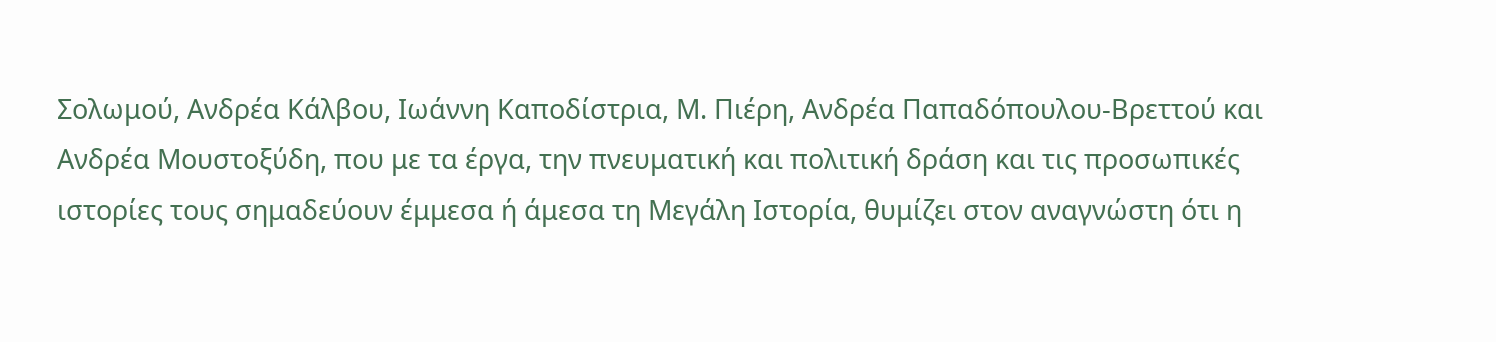Σολωμού, Ανδρέα Κάλβου, Ιωάννη Καποδίστρια, Μ. Πιέρη, Ανδρέα Παπαδόπουλου-Βρεττού και Ανδρέα Μουστοξύδη, που με τα έργα, την πνευματική και πολιτική δράση και τις προσωπικές ιστορίες τους σημαδεύουν έμμεσα ή άμεσα τη Μεγάλη Ιστορία, θυμίζει στον αναγνώστη ότι η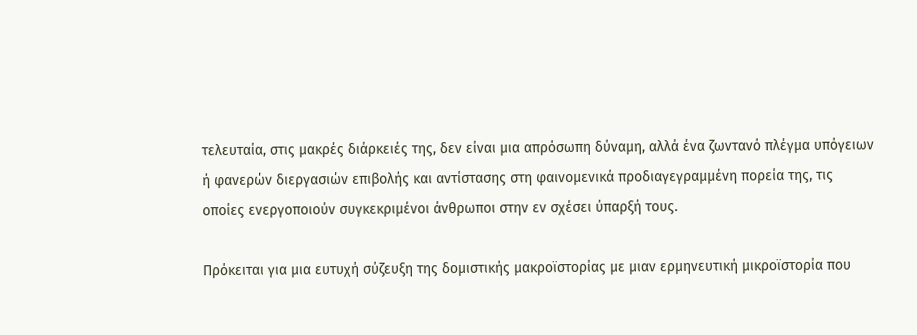τελευταία, στις μακρές διάρκειές της, δεν είναι μια απρόσωπη δύναμη, αλλά ένα ζωντανό πλέγμα υπόγειων ή φανερών διεργασιών επιβολής και αντίστασης στη φαινομενικά προδιαγεγραμμένη πορεία της, τις οποίες ενεργοποιούν συγκεκριμένοι άνθρωποι στην εν σχέσει ύπαρξή τους.

Πρόκειται για μια ευτυχή σύζευξη της δομιστικής μακροϊστορίας με μιαν ερμηνευτική μικροϊστορία που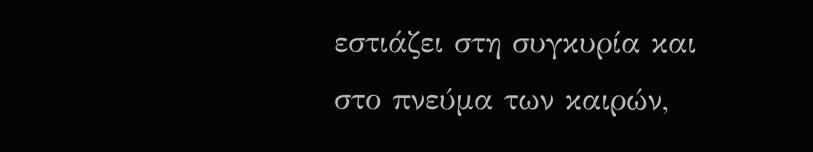εστιάζει στη συγκυρία και στο πνεύμα των καιρών,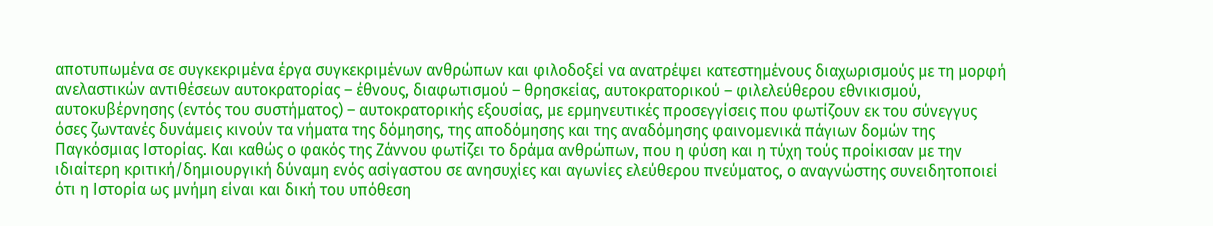αποτυπωμένα σε συγκεκριμένα έργα συγκεκριμένων ανθρώπων και φιλοδοξεί να ανατρέψει κατεστημένους διαχωρισμούς με τη μορφή ανελαστικών αντιθέσεων αυτοκρατορίας – έθνους, διαφωτισμού – θρησκείας, αυτοκρατορικού – φιλελεύθερου εθνικισμού, αυτοκυβέρνησης (εντός του συστήματος) – αυτοκρατορικής εξουσίας, με ερμηνευτικές προσεγγίσεις που φωτίζουν εκ του σύνεγγυς όσες ζωντανές δυνάμεις κινούν τα νήματα της δόμησης, της αποδόμησης και της αναδόμησης φαινομενικά πάγιων δομών της Παγκόσμιας Ιστορίας. Και καθώς ο φακός της Ζάννου φωτίζει το δράμα ανθρώπων, που η φύση και η τύχη τούς προίκισαν με την ιδιαίτερη κριτική/δημιουργική δύναμη ενός ασίγαστου σε ανησυχίες και αγωνίες ελεύθερου πνεύματος, ο αναγνώστης συνειδητοποιεί ότι η Ιστορία ως μνήμη είναι και δική του υπόθεση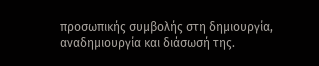προσωπικής συμβολής στη δημιουργία, αναδημιουργία και διάσωσή της.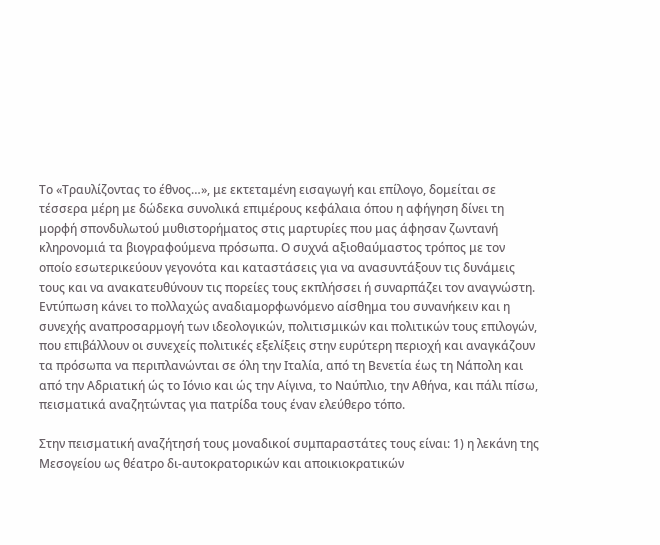Το «Τραυλίζοντας το έθνος…», με εκτεταμένη εισαγωγή και επίλογο, δομείται σε τέσσερα μέρη με δώδεκα συνολικά επιμέρους κεφάλαια όπου η αφήγηση δίνει τη μορφή σπονδυλωτού μυθιστορήματος στις μαρτυρίες που μας άφησαν ζωντανή κληρονομιά τα βιογραφούμενα πρόσωπα. Ο συχνά αξιοθαύμαστος τρόπος με τον οποίο εσωτερικεύουν γεγονότα και καταστάσεις για να ανασυντάξουν τις δυνάμεις τους και να ανακατευθύνουν τις πορείες τους εκπλήσσει ή συναρπάζει τον αναγνώστη. Εντύπωση κάνει το πολλαχώς αναδιαμορφωνόμενο αίσθημα του συνανήκειν και η συνεχής αναπροσαρμογή των ιδεολογικών, πολιτισμικών και πολιτικών τους επιλογών, που επιβάλλουν οι συνεχείς πολιτικές εξελίξεις στην ευρύτερη περιοχή και αναγκάζουν τα πρόσωπα να περιπλανώνται σε όλη την Ιταλία, από τη Βενετία έως τη Νάπολη και από την Αδριατική ώς το Ιόνιο και ώς την Αίγινα, το Ναύπλιο, την Αθήνα, και πάλι πίσω, πεισματικά αναζητώντας για πατρίδα τους έναν ελεύθερο τόπο.

Στην πεισματική αναζήτησή τους μοναδικοί συμπαραστάτες τους είναι: 1) η λεκάνη της Μεσογείου ως θέατρο δι-αυτοκρατορικών και αποικιοκρατικών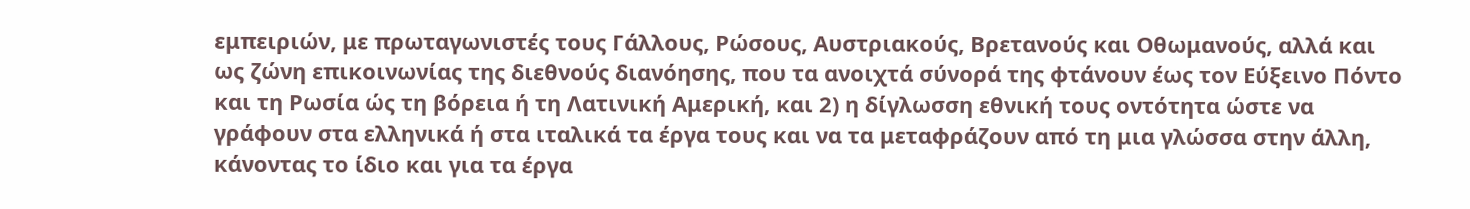εμπειριών, με πρωταγωνιστές τους Γάλλους, Ρώσους, Αυστριακούς, Βρετανούς και Οθωμανούς, αλλά και ως ζώνη επικοινωνίας της διεθνούς διανόησης, που τα ανοιχτά σύνορά της φτάνουν έως τον Εύξεινο Πόντο και τη Ρωσία ώς τη βόρεια ή τη Λατινική Αμερική, και 2) η δίγλωσση εθνική τους οντότητα ώστε να γράφουν στα ελληνικά ή στα ιταλικά τα έργα τους και να τα μεταφράζουν από τη μια γλώσσα στην άλλη, κάνοντας το ίδιο και για τα έργα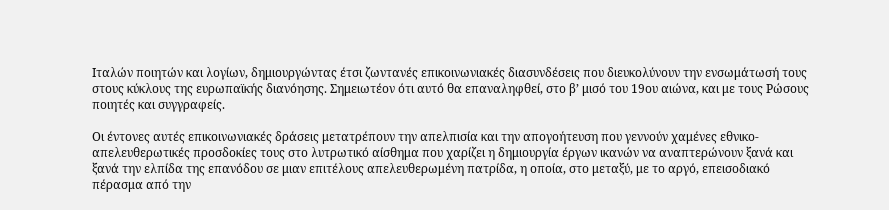Ιταλών ποιητών και λογίων, δημιουργώντας έτσι ζωντανές επικοινωνιακές διασυνδέσεις που διευκολύνουν την ενσωμάτωσή τους στους κύκλους της ευρωπαϊκής διανόησης. Σημειωτέον ότι αυτό θα επαναληφθεί, στο β’ μισό του 19ου αιώνα, και με τους Ρώσους ποιητές και συγγραφείς.

Οι έντονες αυτές επικοινωνιακές δράσεις μετατρέπουν την απελπισία και την απογοήτευση που γεννούν χαμένες εθνικο-απελευθερωτικές προσδοκίες τους στο λυτρωτικό αίσθημα που χαρίζει η δημιουργία έργων ικανών να αναπτερώνουν ξανά και ξανά την ελπίδα της επανόδου σε μιαν επιτέλους απελευθερωμένη πατρίδα, η οποία, στο μεταξύ, με το αργό, επεισοδιακό πέρασμα από την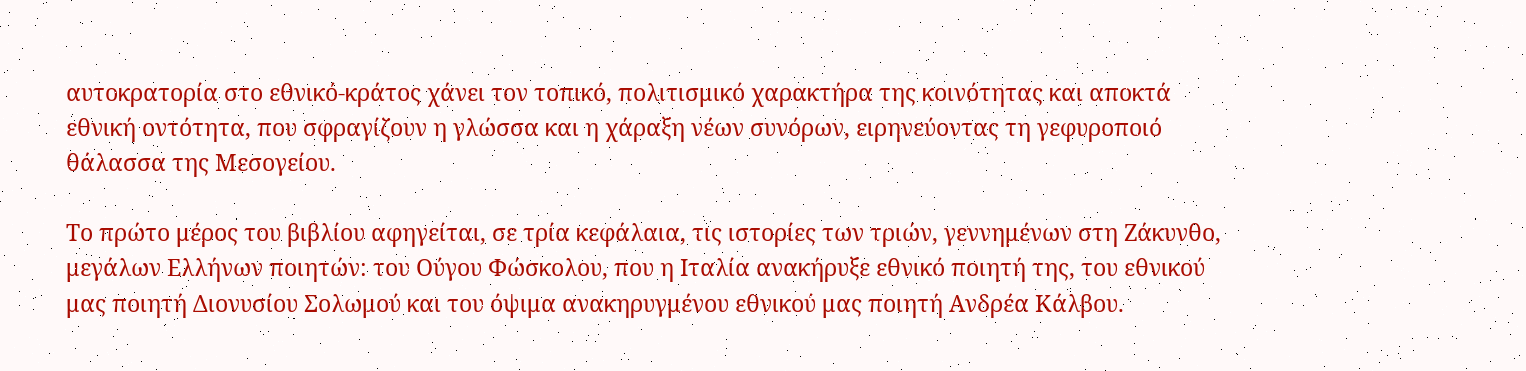αυτοκρατορία στο εθνικό-κράτος χάνει τον τοπικό, πολιτισμικό χαρακτήρα της κοινότητας και αποκτά εθνική οντότητα, που σφραγίζουν η γλώσσα και η χάραξη νέων συνόρων, ειρηνεύοντας τη γεφυροποιό θάλασσα της Μεσογείου.

Το πρώτο μέρος του βιβλίου αφηγείται, σε τρία κεφάλαια, τις ιστορίες των τριών, γεννημένων στη Ζάκυνθο, μεγάλων Ελλήνων ποιητών: του Ούγου Φώσκολου, που η Ιταλία ανακήρυξε εθνικό ποιητή της, του εθνικού μας ποιητή Διονυσίου Σολωμού και του όψιμα ανακηρυγμένου εθνικού μας ποιητή Ανδρέα Κάλβου.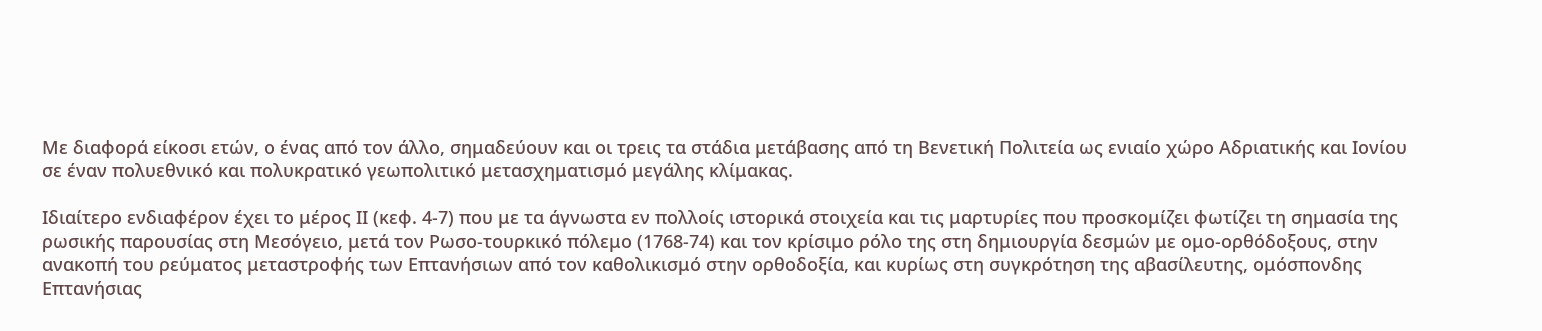Με διαφορά είκοσι ετών, ο ένας από τον άλλο, σημαδεύουν και οι τρεις τα στάδια μετάβασης από τη Βενετική Πολιτεία ως ενιαίο χώρο Αδριατικής και Ιονίου σε έναν πολυεθνικό και πολυκρατικό γεωπολιτικό μετασχηματισμό μεγάλης κλίμακας.

Ιδιαίτερο ενδιαφέρον έχει το μέρος ΙΙ (κεφ. 4-7) που με τα άγνωστα εν πολλοίς ιστορικά στοιχεία και τις μαρτυρίες που προσκομίζει φωτίζει τη σημασία της ρωσικής παρουσίας στη Μεσόγειο, μετά τον Ρωσο-τουρκικό πόλεμο (1768-74) και τον κρίσιμο ρόλο της στη δημιουργία δεσμών με ομο-ορθόδοξους, στην ανακοπή του ρεύματος μεταστροφής των Επτανήσιων από τον καθολικισμό στην ορθοδοξία, και κυρίως στη συγκρότηση της αβασίλευτης, ομόσπονδης Επτανήσιας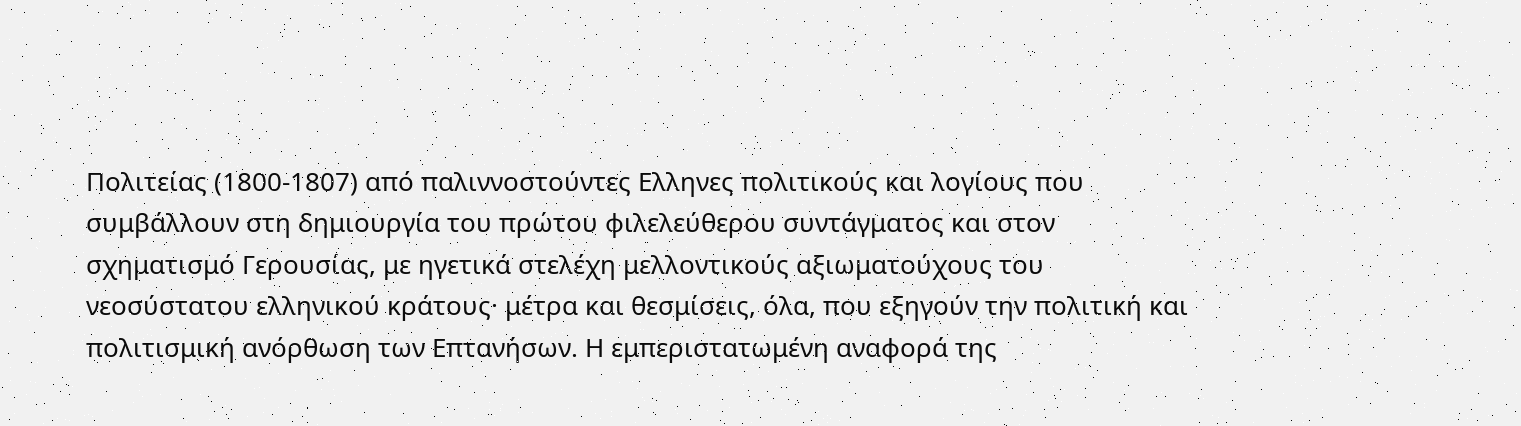Πολιτείας (1800-1807) από παλιννοστούντες Ελληνες πολιτικούς και λογίους που συμβάλλουν στη δημιουργία του πρώτου φιλελεύθερου συντάγματος και στον σχηματισμό Γερουσίας, με ηγετικά στελέχη μελλοντικούς αξιωματούχους του νεοσύστατου ελληνικού κράτους· μέτρα και θεσμίσεις, όλα, που εξηγούν την πολιτική και πολιτισμική ανόρθωση των Επτανήσων. Η εμπεριστατωμένη αναφορά της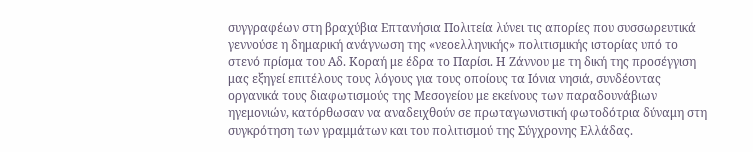συγγραφέων στη βραχύβια Επτανήσια Πολιτεία λύνει τις απορίες που συσσωρευτικά γεννούσε η δημαρική ανάγνωση της «νεοελληνικής» πολιτισμικής ιστορίας υπό το στενό πρίσμα του Αδ. Κοραή με έδρα το Παρίσι. Η Ζάννου με τη δική της προσέγγιση μας εξηγεί επιτέλους τους λόγους για τους οποίους τα Ιόνια νησιά, συνδέοντας οργανικά τους διαφωτισμούς της Μεσογείου με εκείνους των παραδουνάβιων ηγεμονιών, κατόρθωσαν να αναδειχθούν σε πρωταγωνιστική φωτοδότρια δύναμη στη συγκρότηση των γραμμάτων και του πολιτισμού της Σύγχρονης Ελλάδας.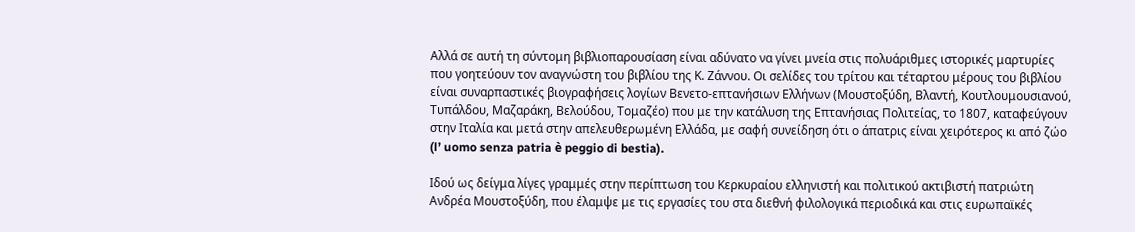Αλλά σε αυτή τη σύντομη βιβλιοπαρουσίαση είναι αδύνατο να γίνει μνεία στις πολυάριθμες ιστορικές μαρτυρίες που γοητεύουν τον αναγνώστη του βιβλίου της Κ. Ζάννου. Οι σελίδες του τρίτου και τέταρτου μέρους του βιβλίου είναι συναρπαστικές βιογραφήσεις λογίων Βενετο-επτανήσιων Ελλήνων (Μουστοξύδη, Βλαντή, Κουτλουμουσιανού, Τυπάλδου, Μαζαράκη, Βελούδου, Τομαζέο) που με την κατάλυση της Επτανήσιας Πολιτείας, το 1807, καταφεύγουν στην Ιταλία και μετά στην απελευθερωμένη Ελλάδα, με σαφή συνείδηση ότι ο άπατρις είναι χειρότερος κι από ζώο (l’ uomo senza patria è peggio di bestia).

Ιδού ως δείγμα λίγες γραμμές στην περίπτωση του Κερκυραίου ελληνιστή και πολιτικού ακτιβιστή πατριώτη Ανδρέα Μουστοξύδη, που έλαμψε με τις εργασίες του στα διεθνή φιλολογικά περιοδικά και στις ευρωπαϊκές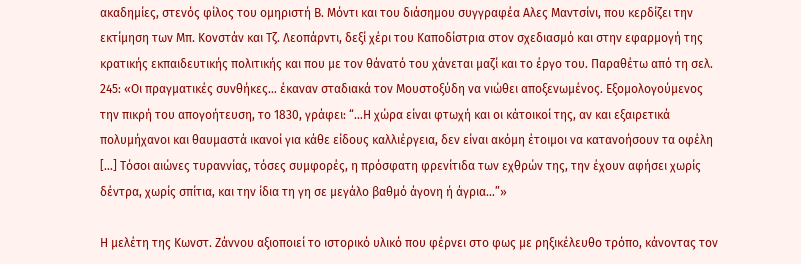ακαδημίες, στενός φίλος του ομηριστή Β. Μόντι και του διάσημου συγγραφέα Αλες Μαντσίνι, που κερδίζει την εκτίμηση των Μπ. Κονστάν και Τζ. Λεοπάρντι, δεξί χέρι του Καποδίστρια στον σχεδιασμό και στην εφαρμογή της κρατικής εκπαιδευτικής πολιτικής και που με τον θάνατό του χάνεται μαζί και το έργο του. Παραθέτω από τη σελ. 245: «Οι πραγματικές συνθήκες… έκαναν σταδιακά τον Μουστοξύδη να νιώθει αποξενωμένος. Εξομολογούμενος την πικρή του απογοήτευση, το 1830, γράφει: “…Η χώρα είναι φτωχή και οι κάτοικοί της, αν και εξαιρετικά πολυμήχανοι και θαυμαστά ικανοί για κάθε είδους καλλιέργεια, δεν είναι ακόμη έτοιμοι να κατανοήσουν τα οφέλη […] Τόσοι αιώνες τυραννίας, τόσες συμφορές, η πρόσφατη φρενίτιδα των εχθρών της, την έχουν αφήσει χωρίς δέντρα, χωρίς σπίτια, και την ίδια τη γη σε μεγάλο βαθμό άγονη ή άγρια…”»

Η μελέτη της Κωνστ. Ζάννου αξιοποιεί το ιστορικό υλικό που φέρνει στο φως με ρηξικέλευθο τρόπο, κάνοντας τον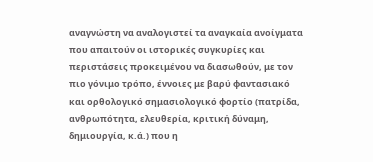αναγνώστη να αναλογιστεί τα αναγκαία ανοίγματα που απαιτούν οι ιστορικές συγκυρίες και περιστάσεις προκειμένου να διασωθούν, με τον πιο γόνιμο τρόπο, έννοιες με βαρύ φαντασιακό και ορθολογικό σημασιολογικό φορτίο (πατρίδα, ανθρωπότητα, ελευθερία, κριτική δύναμη, δημιουργία, κ.ά.) που η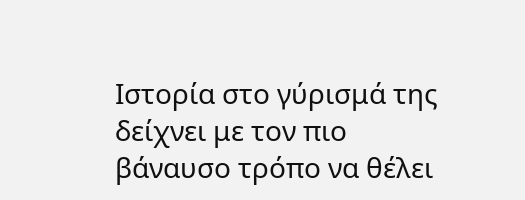Ιστορία στο γύρισμά της δείχνει με τον πιο βάναυσο τρόπο να θέλει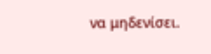να μηδενίσει.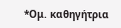*Ομ. καθηγήτρια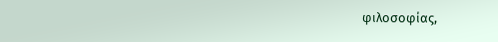φιλοσοφίας,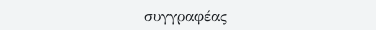συγγραφέας